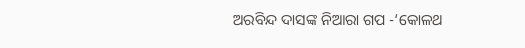ଅରବିନ୍ଦ ଦାସଙ୍କ ନିଆରା ଗପ -‘କୋଳଥ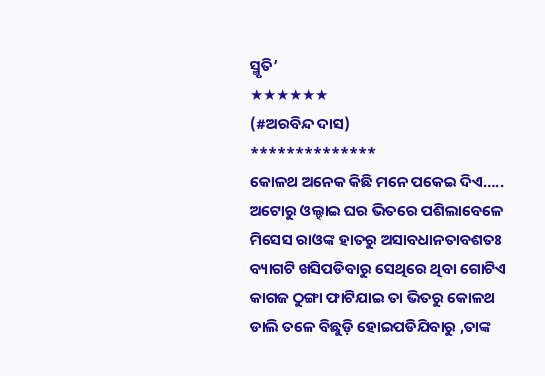ସ୍ମୃତି’
★★★★★★
(#ଅରବିନ୍ଦ ଦାସ)
**************
କୋଳଥ ଅନେକ କିଛି ମନେ ପକେଇ ଦିଏ…..
ଅଟୋରୁ ଓଲ୍ହାଇ ଘର ଭିତରେ ପଶିଲାବେଳେ
ମିସେସ ରାଓଙ୍କ ହାତରୁ ଅସାବଧାନତାବଶତଃ ବ୍ୟାଗଟି ଖସିପଡିବାରୁ ସେଥିରେ ଥିବା ଗୋଟିଏ କାଗଜ ଠୁଙ୍ଗା ଫାଟିଯାଇ ତା ଭିତରୁ କୋଳଥ ଡାଲି ତଳେ ବିଛୁଡ଼ି ହୋଇପଡିଯିବାରୁ ,ତାଙ୍କ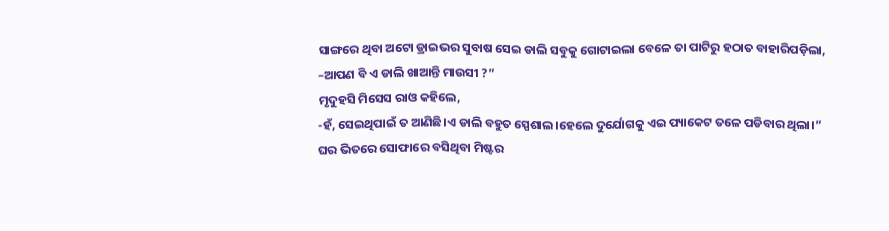ସାଙ୍ଗରେ ଥିବା ଅଟୋ ଡ୍ରାଇଭର ସୁବାଷ ସେଇ ଡାଲି ସବୁକୁ ଗୋଟାଇଲା ବେଳେ ତା ପାଟିରୁ ହଠାତ ବାହାରିପଡ଼ିଲା,
–ଆପଣ ବି ଏ ଡାଲି ଖାଆନ୍ତି ମାଉସୀ ?”
ମୃଦୁହସି ମିସେସ ରାଓ କହିଲେ,
-ହଁ, ସେଇଥିପାଇଁ ତ ଆଣିଛି।ଏ ଡାଲି ବହୁତ ସ୍ପେଶାଲ।ହେଲେ ଦୁର୍ଯୋଗକୁ ଏଇ ପ୍ୟାକେଟ ତଳେ ପଡିବାର ଥିଲା।”
ଘର ଭିତରେ ସୋଫାରେ ବସିଥିବା ମିଷ୍ଟର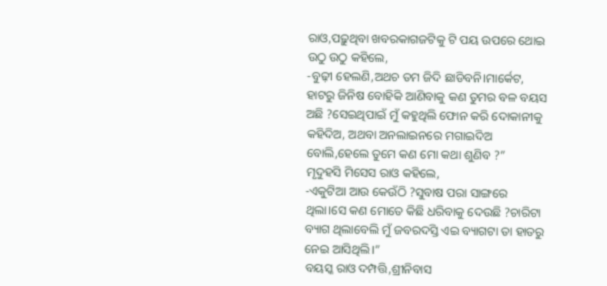ରାଓ,ପଢ଼ୁଥିବା ଖବରକାଗଜଟିକୁ ଟି ପୟ ଉପରେ ଥୋଇ ଉଠୁ ଉଠୁ କହିଲେ,
-ବୁଢ଼ୀ ହେଲଣି,ଅଥଚ ତମ ଜିଦି ଛାଡିବନି।ମାର୍କେଟ, ହାଟରୁ ଜିନିଷ ବୋହିକି ଆଣିବାକୁ କଣ ତୁମର ବଳ ବୟସ ଅଛି ?ସେଇଥିପାଇଁ ମୁଁ କହୁଥିଲି ଫୋନ କରି ଦୋକାନୀକୁ କହିଦିଅ, ଅଥବା ଅନଲାଇନରେ ମଗାଇଦିଅ ବୋଲି,ହେଲେ ତୁମେ କଣ ମୋ କଥା ଶୁଣିବ ?”
ମୃଦୁହସି ମିସେସ ରାଓ କହିଲେ,
-ଏକୁଟିଆ ଆଉ କେଉଁଠି ?ସୁବାଷ ପରା ସାଙ୍ଗରେ ଥିଲା।ସେ କଣ ମୋତେ କିଛି ଧରିବାକୁ ଦେଉଛି ?ଚାରିଟା ବ୍ୟାଗ ଥିଲାବେଲି ମୁଁ ଜବରଦସ୍ତି ଏଇ ବ୍ୟାଗଟା ତା ହାତରୁ ନେଇ ଆସିଥିଲି।”
ବୟସ୍କ ରାଓ ଦମ୍ପତ୍ତି,ଶ୍ରୀନିବାସ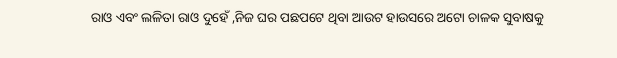ରାଓ ଏବଂ ଲଳିତା ରାଓ ଦୁହେଁ ,ନିଜ ଘର ପଛପଟେ ଥିବା ଆଉଟ ହାଉସରେ ଅଟୋ ଚାଳକ ସୁବାଷକୁ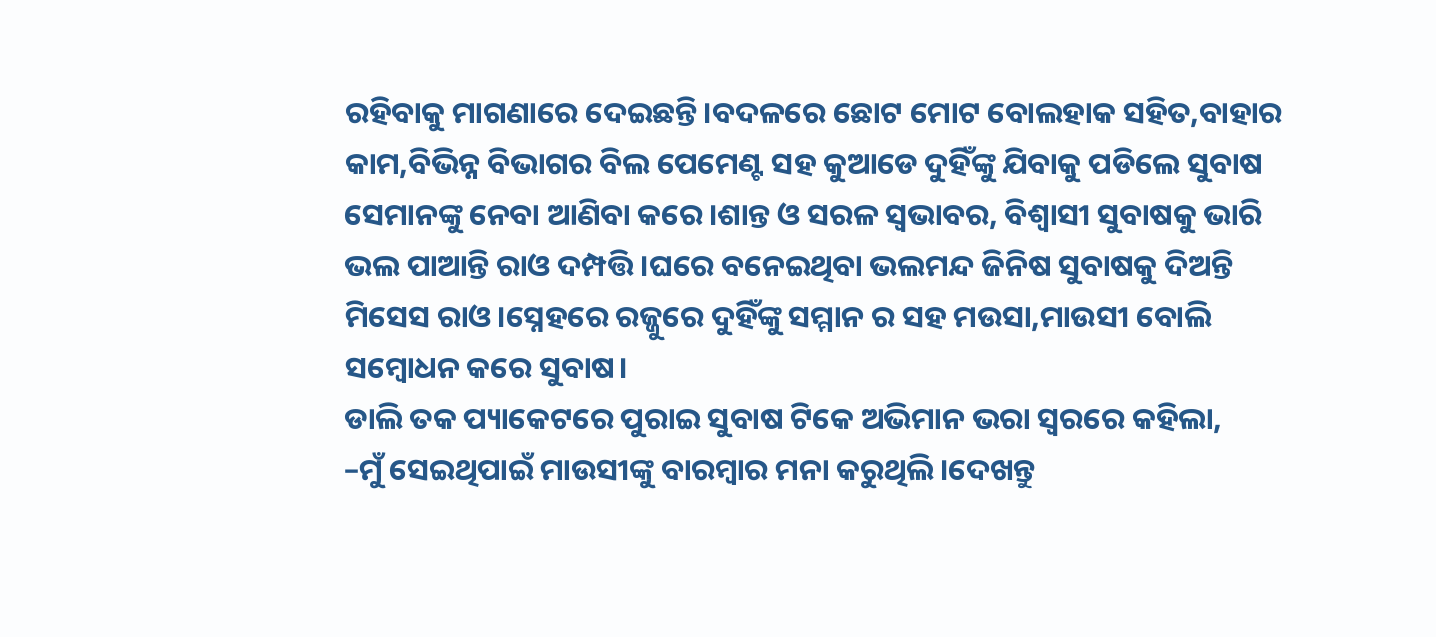ରହିବାକୁ ମାଗଣାରେ ଦେଇଛନ୍ତି।ବଦଳରେ ଛୋଟ ମୋଟ ବୋଲହାକ ସହିତ,ବାହାର କାମ,ବିଭିନ୍ନ ବିଭାଗର ବିଲ ପେମେଣ୍ଟ ସହ କୁଆଡେ ଦୁହିଁଙ୍କୁ ଯିବାକୁ ପଡିଲେ ସୁବାଷ ସେମାନଙ୍କୁ ନେବା ଆଣିବା କରେ।ଶାନ୍ତ ଓ ସରଳ ସ୍ଵଭାବର, ବିଶ୍ବାସୀ ସୁବାଷକୁ ଭାରି ଭଲ ପାଆନ୍ତି ରାଓ ଦମ୍ପତ୍ତି।ଘରେ ବନେଇଥିବା ଭଲମନ୍ଦ ଜିନିଷ ସୁବାଷକୁ ଦିଅନ୍ତି ମିସେସ ରାଓ।ସ୍ନେହରେ ରଜ୍ଜୁରେ ଦୁହିଁଙ୍କୁ ସମ୍ମାନ ର ସହ ମଉସା,ମାଉସୀ ବୋଲି ସମ୍ବୋଧନ କରେ ସୁବାଷ।
ଡାଲି ତକ ପ୍ୟାକେଟରେ ପୁରାଇ ସୁବାଷ ଟିକେ ଅଭିମାନ ଭରା ସ୍ୱରରେ କହିଲା,
–ମୁଁ ସେଇଥିପାଇଁ ମାଉସୀଙ୍କୁ ବାରମ୍ବାର ମନା କରୁଥିଲି।ଦେଖନ୍ତୁ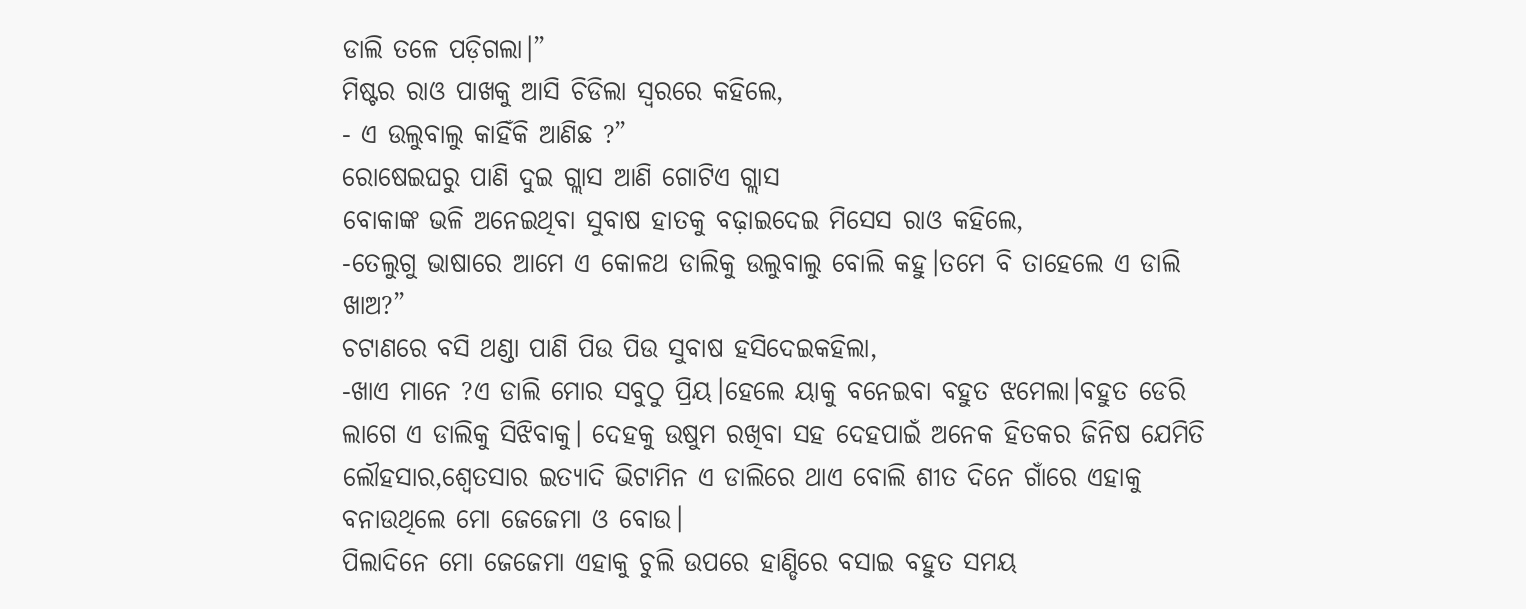ଡାଲି ତଳେ ପଡ଼ିଗଲା।”
ମିଷ୍ଟର ରାଓ ପାଖକୁ ଆସି ଚିଡିଲା ସ୍ୱରରେ କହିଲେ,
- ଏ ଉଲୁବାଲୁ କାହିଁକି ଆଣିଛ ?”
ରୋଷେଇଘରୁ ପାଣି ଦୁଇ ଗ୍ଲାସ ଆଣି ଗୋଟିଏ ଗ୍ଲାସ
ବୋକାଙ୍କ ଭଳି ଅନେଇଥିବା ସୁବାଷ ହାତକୁ ବଢ଼ାଇଦେଇ ମିସେସ ରାଓ କହିଲେ,
-ତେଲୁଗୁ ଭାଷାରେ ଆମେ ଏ କୋଳଥ ଡାଲିକୁ ଉଲୁବାଲୁ ବୋଲି କହୁ।ତମେ ବି ତାହେଲେ ଏ ଡାଲି ଖାଅ?”
ଚଟାଣରେ ବସି ଥଣ୍ଡା ପାଣି ପିଉ ପିଉ ସୁବାଷ ହସିଦେଇକହିଲା,
-ଖାଏ ମାନେ ?ଏ ଡାଲି ମୋର ସବୁଠୁ ପ୍ରିୟ।ହେଲେ ୟାକୁ ବନେଇବା ବହୁତ ଝମେଲା।ବହୁତ ଡେରି ଲାଗେ ଏ ଡାଲିକୁ ସିଝିବାକୁ। ଦେହକୁ ଉଷୁମ ରଖିବା ସହ ଦେହପାଇଁ ଅନେକ ହିତକର ଜିନିଷ ଯେମିତି ଲୌହସାର,ଶ୍ଵେତସାର ଇତ୍ୟାଦି ଭିଟାମିନ ଏ ଡାଲିରେ ଥାଏ ବୋଲି ଶୀତ ଦିନେ ଗାଁରେ ଏହାକୁ ବନାଉଥିଲେ ମୋ ଜେଜେମା ଓ ବୋଉ।
ପିଲାଦିନେ ମୋ ଜେଜେମା ଏହାକୁ ଚୁଲି ଉପରେ ହାଣ୍ଡିରେ ବସାଇ ବହୁତ ସମୟ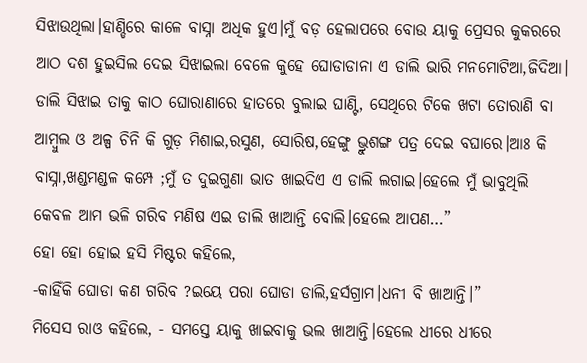ସିଝାଉଥିଲା।ହାଣ୍ଡିରେ କାଳେ ବାସ୍ନା ଅଧିକ ହୁଏ।ମୁଁ ବଡ଼ ହେଲାପରେ ବୋଉ ୟାକୁ ପ୍ରେସର କୁକରରେ ଆଠ ଦଶ ହୁଇସିଲ ଦେଇ ସିଝାଇଲା ବେଳେ କୁହେ ଘୋଡାଡାନା ଏ ଡାଲି ଭାରି ମନମୋଟିଆ,ଜିଦିଆ।
ଡାଲି ସିଝାଇ ତାକୁ କାଠ ଘୋରାଣାରେ ହାତରେ ବୁଲାଇ ଘାଣ୍ଟି, ସେଥିରେ ଟିକେ ଖଟା ତୋରାଣି ବା ଆମ୍ବୁଲ ଓ ଅଳ୍ପ ଚିନି କି ଗୁଡ଼ ମିଶାଇ,ରସୁଣ, ସୋରିଷ,ହେଙ୍ଗୁ ଭ୍ରୁଶଙ୍ଗ ପତ୍ର ଦେଇ ବଘାରେ।ଆଃ କି ବାସ୍ନା,ଖଣ୍ଡମଣ୍ଡଳ କମ୍ପେ ;ମୁଁ ତ ଦୁଇଗୁଣା ଭାତ ଖାଇଦିଏ ଏ ଡାଲି ଲଗାଇ।ହେଲେ ମୁଁ ଭାବୁଥିଲି କେବଳ ଆମ ଭଳି ଗରିବ ମଣିଷ ଏଇ ଡାଲି ଖାଆନ୍ତି ବୋଲି।ହେଲେ ଆପଣ…”
ହୋ ହୋ ହୋଇ ହସି ମିଷ୍ଟର କହିଲେ,
-କାହିଁକି ଘୋଡା କଣ ଗରିବ ?ଇୟେ ପରା ଘୋଡା ଡାଲି,ହର୍ସଗ୍ରାମ।ଧନୀ ବି ଖାଆନ୍ତି।”
ମିସେସ ରାଓ କହିଲେ, - ସମସ୍ତେ ୟାକୁ ଖାଇବାକୁ ଭଲ ଖାଆନ୍ତି।ହେଲେ ଧୀରେ ଧୀରେ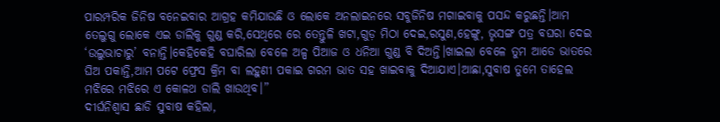ପାରମ୍ପରିକ ଜିନିଷ ବନେଇବାର ଆଗ୍ରହ କମିଯାଉଛି ଓ ଲୋକେ ଅନଲାଇନରେ ସବୁଜିନିଷ ମଗାଇବାକୁ ପସନ୍ଦ କରୁଛନ୍ତି।ଆମ ତେଲୁଗୁ ଲୋକେ ଏଇ ଡାଲିକୁ ଗୁଣ୍ଡ କରି,ସେଥିରେ ରେ ତେନ୍ତୁଳି ଖଟା,ଗୁଡ଼ ମିଠା ଦେଇ,ରସୁଣ,ହେଙ୍ଗୁ, ଭୃସଙ୍ଗ ପତ୍ର ବଘରା ଦେଇ ‘ଉଲୁଭାଚାରୁ’ ବନାନ୍ତି।କେହିକେହି ବଘାରିଲା ବେଳେ ଅଳ୍ପ ପିଆଜ ଓ ଧନିଆ ଗୁଣ୍ଡ ବି ଦିଅନ୍ତି।ଖାଇଲା ବେଳେ ତୁମ ଆଡେ ଭାତରେ ଘିଅ ପକାନ୍ତି,ଆମ ପଟେ ଫ୍ରେସ କ୍ରିମ ବା ଲହୁଣୀ ପକାଇ ଗରମ ଭାତ ସହ ଖାଇବାକୁ ଦିଆଯାଏ।ଆଛା,ସୁବାଷ ତୁମେ ତାହେଲ ମଝିରେ ମଝିରେ ଏ କୋଳଥ ଡାଲି ଖାଉଥିବ।”
ଦୀର୍ଘନିଶ୍ବାସ ଛାଡି ସୁବାଷ କହିଲା,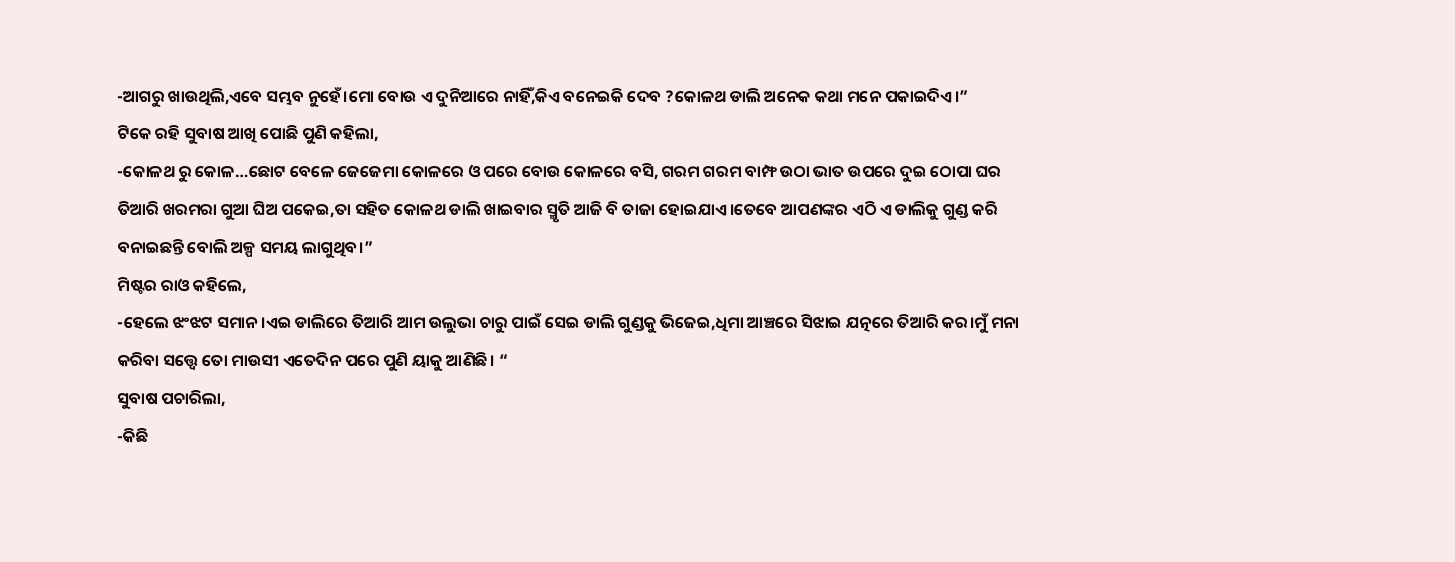-ଆଗରୁ ଖାଉଥିଲି,ଏବେ ସମ୍ଭବ ନୁହେଁ।ମୋ ବୋଉ ଏ ଦୁନିଆରେ ନାହିଁ,କିଏ ବନେଇକି ଦେବ ?କୋଳଥ ଡାଲି ଅନେକ କଥା ମନେ ପକାଇଦିଏ।”
ଟିକେ ରହି ସୁବାଷ ଆଖି ପୋଛି ପୁଣି କହିଲା,
-କୋଳଥ ରୁ କୋଳ…ଛୋଟ ବେଳେ ଜେଜେମା କୋଳରେ ଓ ପରେ ବୋଉ କୋଳରେ ବସି, ଗରମ ଗରମ ବାମ୍ଫ ଉଠା ଭାତ ଉପରେ ଦୁଇ ଠୋପା ଘର ତିଆରି ଖରମରା ଗୁଆ ଘିଅ ପକେଇ,ତା ସହିତ କୋଳଥ ଡାଲି ଖାଇବାର ସ୍ମୃତି ଆଜି ବି ତାଜା ହୋଇଯାଏ।ତେବେ ଆପଣଙ୍କର ଏଠି ଏ ଡାଲିକୁ ଗୁଣ୍ଡ କରି ବନାଇଛନ୍ତି ବୋଲି ଅଳ୍ପ ସମୟ ଲାଗୁଥିବ।”
ମିଷ୍ଟର ରାଓ କହିଲେ,
-ହେଲେ ଝଂଝଟ ସମାନ।ଏଇ ଡାଲିରେ ତିଆରି ଆମ ଉଲୁଭା ଚାରୁ ପାଇଁ ସେଇ ଡାଲି ଗୁଣ୍ଡକୁ ଭିଜେଇ,ଧିମା ଆଞ୍ଚରେ ସିଝାଇ ଯତ୍ନରେ ତିଆରି କର।ମୁଁ ମନା କରିବା ସତ୍ତ୍ୱେ ତୋ ମାଉସୀ ଏତେଦିନ ପରେ ପୁଣି ୟାକୁ ଆଣିଛି। “
ସୁବାଷ ପଚାରିଲା,
-କିଛି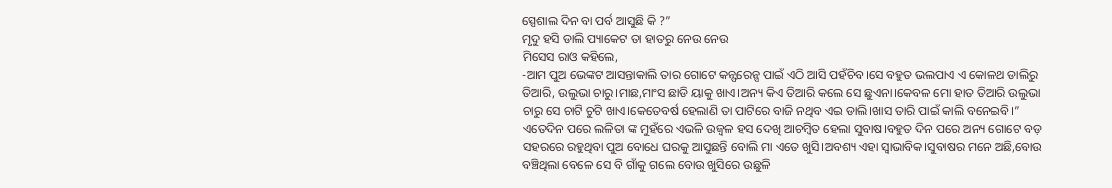ସ୍ପେଶାଲ ଦିନ ବା ପର୍ବ ଆସୁଛି କି ?”
ମୃଦୁ ହସି ଡାଲି ପ୍ୟାକେଟ ତା ହାତରୁ ନେଉ ନେଉ
ମିସେସ ରାଓ କହିଲେ,
-ଆମ ପୁଅ ଭେଙ୍କଟ ଆସନ୍ତାକାଲି ତାର ଗୋଟେ କନ୍ଫରେନ୍ସ ପାଇଁ ଏଠି ଆସି ପହଁଚିବ।ସେ ବହୁତ ଭଲପାଏ ଏ କୋଳଥ ଡାଲିରୁ ତିଆରି, ଉଲୁଭା ଚାରୁ।ମାଛ,ମାଂସ ଛାଡି ୟାକୁ ଖାଏ।ଅନ୍ୟ କିଏ ତିଆରି କଲେ ସେ ଛୁଏନା।କେବଳ ମୋ ହାତ ତିଆରି ଉଲୁଭା ଚାରୁ ସେ ଚାଟି ଚୁଟି ଖାଏ।କେତେବର୍ଷ ହେଲାଣି ତା ପାଟିରେ ବାଜି ନଥିବ ଏଇ ଡାଲି।ଖାସ ତାରି ପାଇଁ କାଲି ବନେଇବି।”
ଏତେଦିନ ପରେ ଲଳିତା ଙ୍କ ମୁହଁରେ ଏଭଳି ଉଜ୍ଵଳ ହସ ଦେଖି ଆଚମ୍ବିତ ହେଲା ସୁବାଷ।ବହୁତ ଦିନ ପରେ ଅନ୍ୟ ଗୋଟେ ବଡ଼ ସହରରେ ରହୁଥିବା ପୁଅ ବୋଧେ ଘରକୁ ଆସୁଛନ୍ତି ବୋଲି ମା ଏତେ ଖୁସି।ଅବଶ୍ୟ ଏହା ସ୍ୱାଭାବିକ।ସୁବାଷର ମନେ ଅଛି,ବୋଉ ବଞ୍ଚିଥିଲା ବେଳେ ସେ ବି ଗାଁକୁ ଗଲେ ବୋଉ ଖୁସିରେ ଉଛୁଳି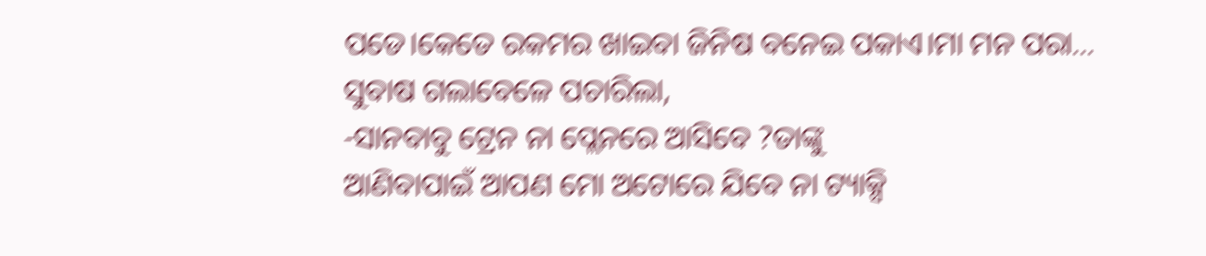ପଡେ।କେତେ ରକମର ଖାଇବା ଜିନିଷ ବନେଇ ପକାଏ।ମା ମନ ପରା…
ସୁବାଷ ଗଲାବେଳେ ପଚାରିଲା,
-ସାନବାବୁ ଟ୍ରେନ ନା ପ୍ଲେନରେ ଆସିବେ ?ତାଙ୍କୁ
ଆଣିବାପାଇଁ ଆପଣ ମୋ ଅଟୋରେ ଯିବେ ନା ଟ୍ୟାକ୍ସି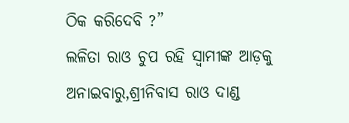ଠିକ କରିଦେବି ?”
ଲଳିତା ରାଓ ଚୁପ ରହି ସ୍ବାମୀଙ୍କ ଆଡ଼କୁ ଅନାଇବାରୁ,ଶ୍ରୀନିବାସ ରାଓ ଦାଣ୍ଡ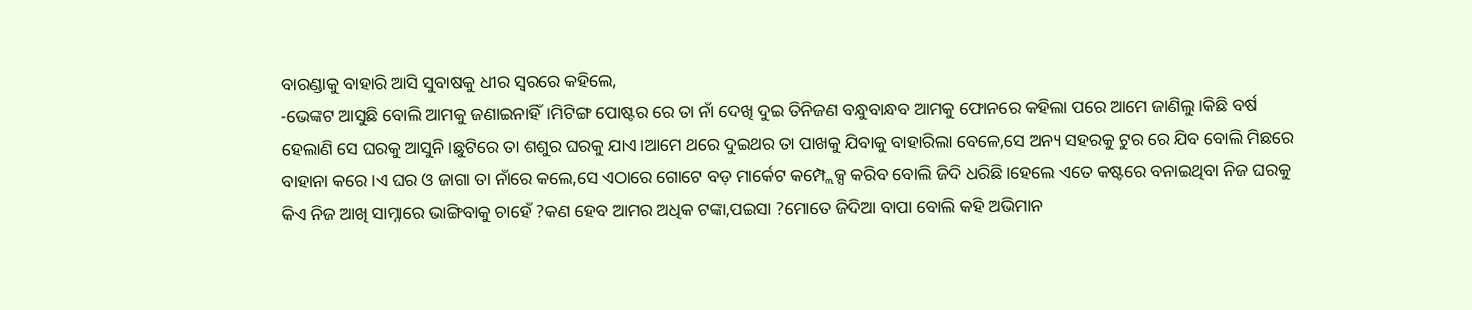ବାରଣ୍ଡାକୁ ବାହାରି ଆସି ସୁବାଷକୁ ଧୀର ସ୍ୱରରେ କହିଲେ,
-ଭେଙ୍କଟ ଆସୁଛି ବୋଲି ଆମକୁ ଜଣାଇନାହିଁ।ମିଟିଙ୍ଗ ପୋଷ୍ଟର ରେ ତା ନାଁ ଦେଖି ଦୁଇ ତିନିଜଣ ବନ୍ଧୁବାନ୍ଧବ ଆମକୁ ଫୋନରେ କହିଲା ପରେ ଆମେ ଜାଣିଲୁ।କିଛି ବର୍ଷ ହେଲାଣି ସେ ଘରକୁ ଆସୁନି।ଛୁଟିରେ ତା ଶଶୁର ଘରକୁ ଯାଏ।ଆମେ ଥରେ ଦୁଇଥର ତା ପାଖକୁ ଯିବାକୁ ବାହାରିଲା ବେଳେ,ସେ ଅନ୍ୟ ସହରକୁ ଟୁର ରେ ଯିବ ବୋଲି ମିଛରେ ବାହାନା କରେ।ଏ ଘର ଓ ଜାଗା ତା ନାଁରେ କଲେ,ସେ ଏଠାରେ ଗୋଟେ ବଡ଼ ମାର୍କେଟ କମ୍ପ୍ଲେକ୍ସ କରିବ ବୋଲି ଜିଦି ଧରିଛି।ହେଲେ ଏତେ କଷ୍ଟରେ ବନାଇଥିବା ନିଜ ଘରକୁ କିଏ ନିଜ ଆଖି ସାମ୍ନାରେ ଭାଙ୍ଗିବାକୁ ଚାହେଁ ?କଣ ହେବ ଆମର ଅଧିକ ଟଙ୍କା,ପଇସା ?ମୋତେ ଜିଦିଆ ବାପା ବୋଲି କହି ଅଭିମାନ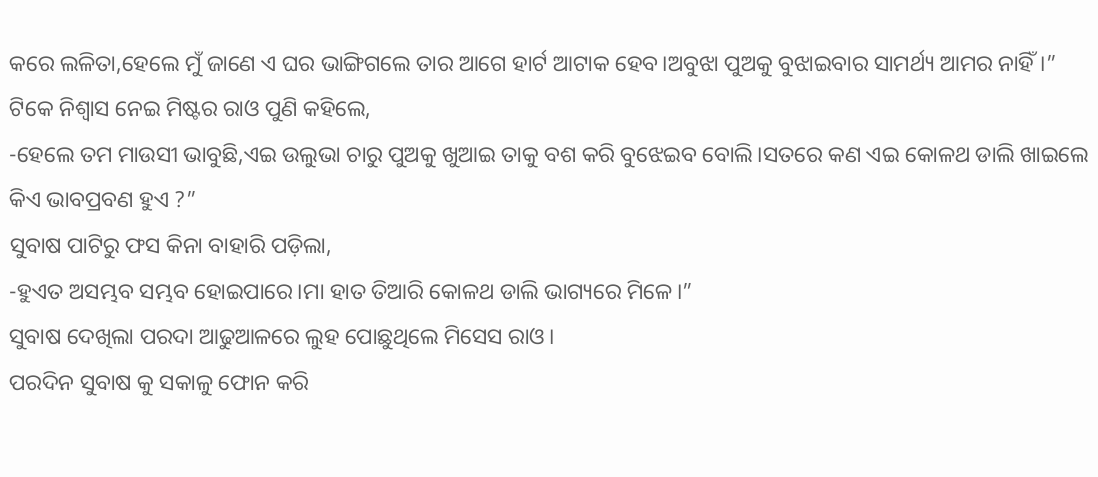କରେ ଲଳିତା,ହେଲେ ମୁଁ ଜାଣେ ଏ ଘର ଭାଙ୍ଗିଗଲେ ତାର ଆଗେ ହାର୍ଟ ଆଟାକ ହେବ।ଅବୁଝା ପୁଅକୁ ବୁଝାଇବାର ସାମର୍ଥ୍ୟ ଆମର ନାହିଁ।”
ଟିକେ ନିଶ୍ବାସ ନେଇ ମିଷ୍ଟର ରାଓ ପୁଣି କହିଲେ,
-ହେଲେ ତମ ମାଉସୀ ଭାବୁଛି,ଏଇ ଉଲୁଭା ଚାରୁ ପୁଅକୁ ଖୁଆଇ ତାକୁ ବଶ କରି ବୁଝେଇବ ବୋଲି।ସତରେ କଣ ଏଇ କୋଳଥ ଡାଲି ଖାଇଲେ କିଏ ଭାବପ୍ରବଣ ହୁଏ ?”
ସୁବାଷ ପାଟିରୁ ଫସ କିନା ବାହାରି ପଡ଼ିଲା,
-ହୁଏତ ଅସମ୍ଭବ ସମ୍ଭବ ହୋଇପାରେ।ମା ହାତ ତିଆରି କୋଳଥ ଡାଲି ଭାଗ୍ୟରେ ମିଳେ।”
ସୁବାଷ ଦେଖିଲା ପରଦା ଆଢୁଆଳରେ ଲୁହ ପୋଛୁଥିଲେ ମିସେସ ରାଓ।
ପରଦିନ ସୁବାଷ କୁ ସକାଳୁ ଫୋନ କରି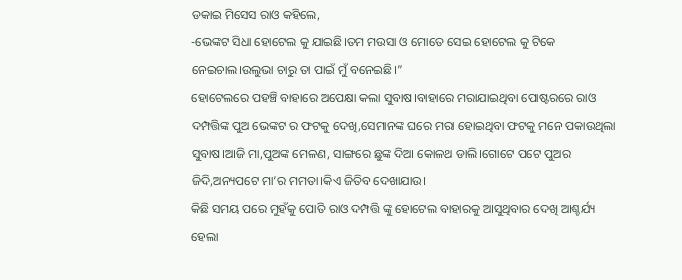ଡକାଇ ମିସେସ ରାଓ କହିଲେ,
-ଭେଙ୍କଟ ସିଧା ହୋଟେଲ କୁ ଯାଇଛି।ତମ ମଉସା ଓ ମୋତେ ସେଇ ହୋଟେଲ କୁ ଟିକେ ନେଇଚାଲ।ଉଲୁଭା ଚାରୁ ତା ପାଇଁ ମୁଁ ବନେଇଛି।”
ହୋଟେଲରେ ପହଞ୍ଚି ବାହାରେ ଅପେକ୍ଷା କଲା ସୁବାଷ।ବାହାରେ ମରାଯାଇଥିବା ପୋଷ୍ଟରରେ ରାଓ ଦମ୍ପତ୍ତିଙ୍କ ପୁଅ ଭେଙ୍କଟ ର ଫଟକୁ ଦେଖି,ସେମାନଙ୍କ ଘରେ ମରା ହୋଇଥିବା ଫଟକୁ ମନେ ପକାଉଥିଲା ସୁବାଷ।ଆଜି ମା,ପୁଅଙ୍କ ମେଳଣ, ସାଙ୍ଗରେ ଛୁଙ୍କ ଦିଆ କୋଳଥ ଡାଲି।ଗୋଟେ ପଟେ ପୁଅର ଜିଦି,ଅନ୍ୟପଟେ ମା’ର ମମତା।କିଏ ଜିତିବ ଦେଖାଯାଉ।
କିଛି ସମୟ ପରେ ମୁହଁକୁ ପୋତି ରାଓ ଦମ୍ପତ୍ତି ଙ୍କୁ ହୋଟେଲ ବାହାରକୁ ଆସୁଥିବାର ଦେଖି ଆଶ୍ଚର୍ଯ୍ୟ ହେଲା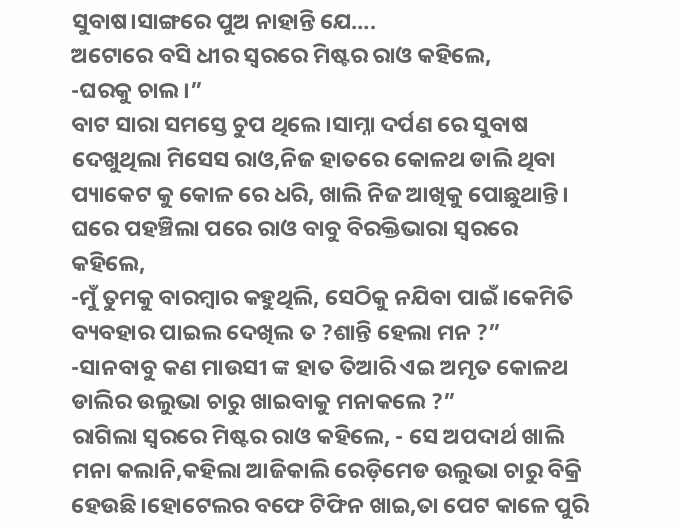ସୁବାଷ।ସାଙ୍ଗରେ ପୁଅ ନାହାନ୍ତି ଯେ….
ଅଟୋରେ ବସି ଧୀର ସ୍ୱରରେ ମିଷ୍ଟର ରାଓ କହିଲେ,
-ଘରକୁ ଚାଲ।”
ବାଟ ସାରା ସମସ୍ତେ ଚୁପ ଥିଲେ।ସାମ୍ନା ଦର୍ପଣ ରେ ସୁବାଷ ଦେଖୁଥିଲା ମିସେସ ରାଓ,ନିଜ ହାତରେ କୋଳଥ ଡାଲି ଥିବା ପ୍ୟାକେଟ କୁ କୋଳ ରେ ଧରି, ଖାଲି ନିଜ ଆଖିକୁ ପୋଛୁଥାନ୍ତି।
ଘରେ ପହଞ୍ଚିଲା ପରେ ରାଓ ବାବୁ ବିରକ୍ତିଭାରା ସ୍ୱରରେ କହିଲେ,
-ମୁଁ ତୁମକୁ ବାରମ୍ବାର କହୁଥିଲି, ସେଠିକୁ ନଯିବା ପାଇଁ।କେମିତି ବ୍ୟବହାର ପାଇଲ ଦେଖିଲ ତ ?ଶାନ୍ତି ହେଲା ମନ ?”
-ସାନବାବୁ କଣ ମାଉସୀ ଙ୍କ ହାତ ତିଆରି ଏଇ ଅମୃତ କୋଳଥ ଡାଲିର ଉଲୁଭା ଚାରୁ ଖାଇବାକୁ ମନାକଲେ ?”
ରାଗିଲା ସ୍ୱରରେ ମିଷ୍ଟର ରାଓ କହିଲେ, - ସେ ଅପଦାର୍ଥ ଖାଲି ମନା କଲାନି,କହିଲା ଆଜିକାଲି ରେଡ଼ିମେଡ ଉଲୁଭା ଚାରୁ ବିକ୍ରି ହେଉଛି।ହୋଟେଲର ବଫେ ଟିଫିନ ଖାଇ,ତା ପେଟ କାଳେ ପୁରି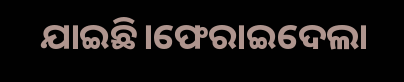ଯାଇଛି।ଫେରାଇଦେଲା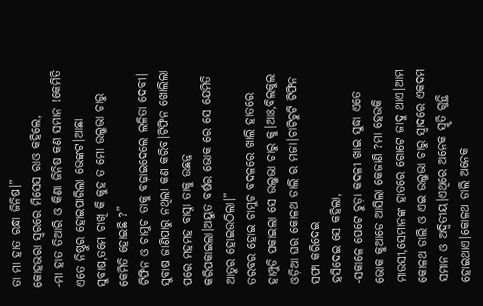ତା ମା ହାତ ରନ୍ଧା ଜିନିଷ।”
କୋହଭରା ସ୍ୱରରେ ମିସେସ ରାଓ କହିଲେ,
-ମା ହାତ ତିଆରି ଓ କିଣା ଜିନିଷ କଣ ସମାନ !କେମିତି ଏତେ ନିଷ୍ଠୁର ହୋଇପାରିଲା ଭେଙ୍କଟ।ଆଛା ସୁବାଷ,ତମେ ଚାଖି କି କୁହ ତ ମୋ ଉଲୁଭା ଚାରୁ କେମିତି ହୋଇଛି ?”
ଟିଫିନ ଓ ଚାମୁଚ ତାକୁ ବଢ଼ାଇଦେଲେ ଲଳିତା ଦେବୀ।
ସୁବାଷ ଜାଣିପାରୁ ନଥିଲା କଣ କରିବ।ଟିଫିନ ଖୋଲିଲା ପରେ ମହମହ ବାସ୍ନା ତାକୁ ଉଛନ୍ନ କରିପକାଇଲା।ଅୟୁତ ବର୍ଷର ଭୋକ ରେ ସେ ଯେମିତି ଆତୁର ହୋଇଉଠିଲା।”
ତରବର ହୋଇ ଚାମୁଚ ବଦଳରେ ଖାଲି ହାତରେ ହାମ୍ପୁଡି ପକାଇଲା ସେ ଉଲୁଭା ଚାରୁ କୁ।ଆଃ,ବିଲକୁଲ ଓଡ଼ିଆ ଘର କୋଳଥ ଡାଲି ର ମଜା।ଚାଟିଚୁଟି ଟିଫିନ ସଫା କରିଦେଇ
ହସିଦେଇ ସେ କହିଲା,
-ସକାଳେ ପେଟେ ଚୁଡ଼ା କଦଳୀ ଖାଇ ସୁଦ୍ଧା ଏତେ ଭୋକ କୁଆଡେ ଆସିଲା କେଜାଣି ?ମା ହେଉକି ମାଉସୀ,ସେମାନଙ୍କ ହାତରେ ଗୋଟେ ଜାଦୁ ଥାଏ।ଆମ କୋଳଥ ଡାଲି ଓ ଏଇ ଉଲୁଭା ଚାରୁ ସ୍ୱାଦରେ ଏକଦମ ସମାନ ଓ ଅଦ୍ଵିତୀୟ।ଏଥିରେ ଅନେକ ସ୍ମୃତି ଗୁନ୍ଥି ହୋଇଥାଏ।କୋଳଥ ଡାଲି ଅନେକ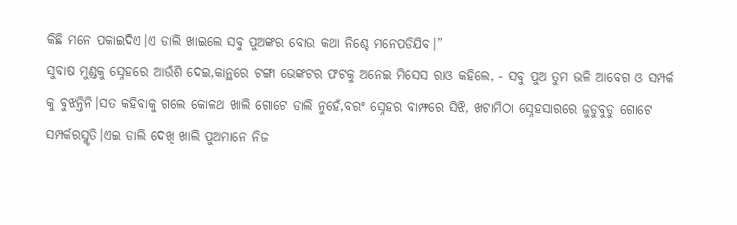କିଛି ମନେ ପକାଇଦିଏ।ଏ ଡାଲି ଖାଇଲେ ସବୁ ପୁଅଙ୍କର ବୋଉ କଥା ନିଶ୍ଚେ ମନେପଡିଯିବ।”
ସୁବାଷ ମୁଣ୍ଡକୁ ସ୍ନେହରେ ଆଉଁଶି ଦେଇ,କାନ୍ଥରେ ଟଙ୍ଗା ଭେଙ୍କଟର ଫଟକୁ ଅନେଇ ମିସେସ ରାଓ କହିଲେ, - ସବୁ ପୁଅ ତୁମ ଭଳି ଆବେଗ ଓ ସମ୍ପର୍କ କୁ ବୁଝନ୍ତିନି।ସତ କହିବାକୁ ଗଲେ କୋଳଥ ଖାଲି ଗୋଟେ ଡାଲି ନୁହେଁ,ବରଂ ସ୍ନେହର ବାମ୍ଫରେ ସିଝି, ଖଟାମିଠା ସ୍ନେହସାରରେ ଜୁଡୁବୁଡୁ ଗୋଟେ ସମ୍ପର୍କରସ୍ମୃତି।ଏଇ ଡାଲି ଦେଖି ଖାଲି ପୁଅମାନେ ନିଜ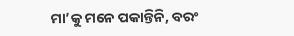ମା’କୁ ମନେ ପକାନ୍ତିନି, ବରଂ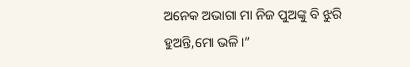ଅନେକ ଅଭାଗା ମା ନିଜ ପୁଅଙ୍କୁ ବି ଝୁରି ହୁଅନ୍ତି,ମୋ ଭଳି।”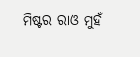ମିଷ୍ଟର ରାଓ ମୁହଁ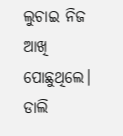ଲୁଚାଇ ନିଜ ଆଖି ପୋଛୁଥିଲେ।
ଡାଲି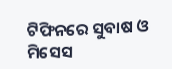ଟିଫିନରେ ସୁବାଷ ଓ ମିସେସ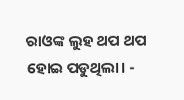ରାଓଙ୍କ ଲୁହ ଥପ ଥପ ହୋଇ ପଡୁଥିଲା। -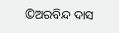©ଅରବିନ୍ଦ ଦାସ